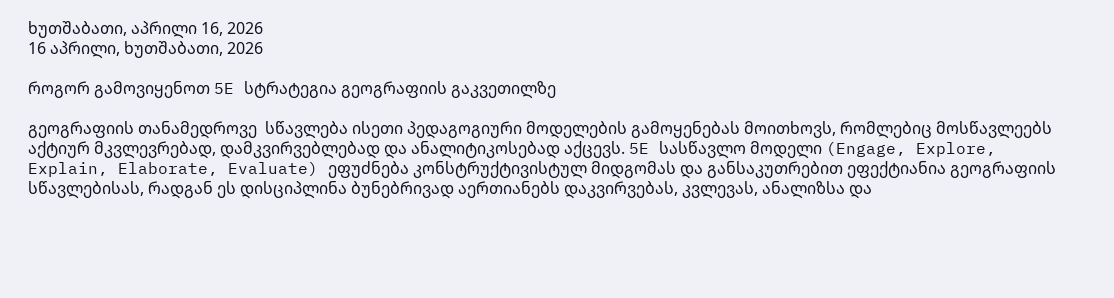ხუთშაბათი, აპრილი 16, 2026
16 აპრილი, ხუთშაბათი, 2026

როგორ გამოვიყენოთ 5E სტრატეგია გეოგრაფიის გაკვეთილზე

გეოგრაფიის თანამედროვე  სწავლება ისეთი პედაგოგიური მოდელების გამოყენებას მოითხოვს, რომლებიც მოსწავლეებს აქტიურ მკვლევრებად, დამკვირვებლებად და ანალიტიკოსებად აქცევს. 5E სასწავლო მოდელი (Engage, Explore, Explain, Elaborate, Evaluate) ეფუძნება კონსტრუქტივისტულ მიდგომას და განსაკუთრებით ეფექტიანია გეოგრაფიის სწავლებისას, რადგან ეს დისციპლინა ბუნებრივად აერთიანებს დაკვირვებას, კვლევას, ანალიზსა და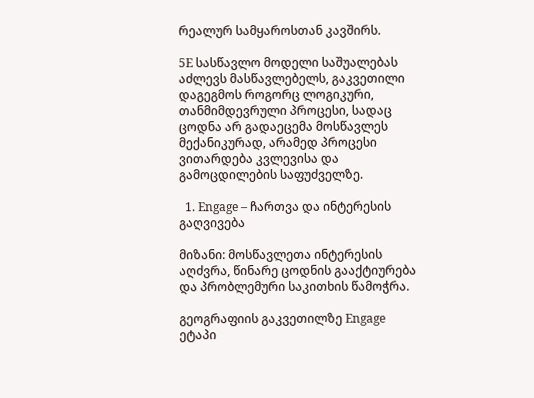რეალურ სამყაროსთან კავშირს.

5E სასწავლო მოდელი საშუალებას აძლევს მასწავლებელს, გაკვეთილი დაგეგმოს როგორც ლოგიკური, თანმიმდევრული პროცესი, სადაც ცოდნა არ გადაეცემა მოსწავლეს მექანიკურად, არამედ პროცესი ვითარდება კვლევისა და გამოცდილების საფუძველზე.

  1. Engage – ჩართვა და ინტერესის გაღვივება

მიზანი: მოსწავლეთა ინტერესის აღძვრა, წინარე ცოდნის გააქტიურება და პრობლემური საკითხის წამოჭრა.

გეოგრაფიის გაკვეთილზე Engage ეტაპი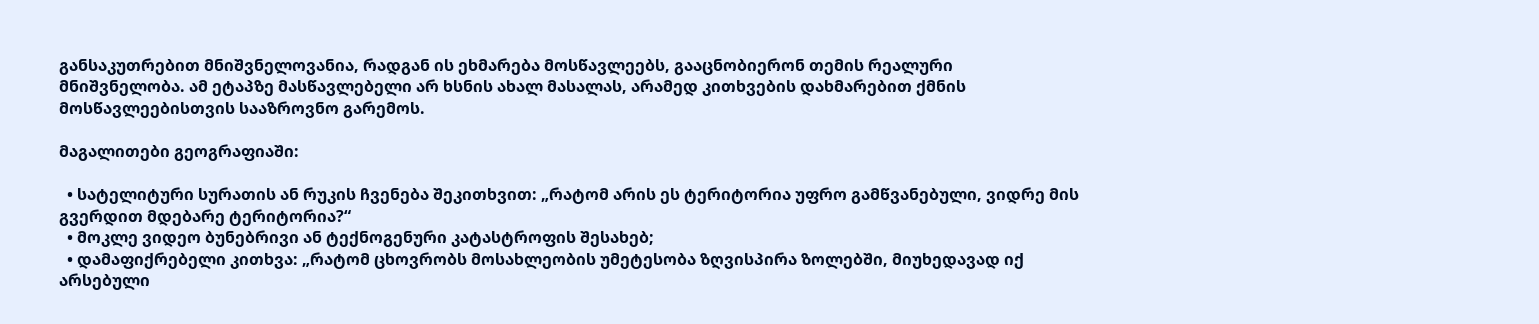განსაკუთრებით მნიშვნელოვანია, რადგან ის ეხმარება მოსწავლეებს, გააცნობიერონ თემის რეალური მნიშვნელობა. ამ ეტაპზე მასწავლებელი არ ხსნის ახალ მასალას, არამედ კითხვების დახმარებით ქმნის მოსწავლეებისთვის სააზროვნო გარემოს.

მაგალითები გეოგრაფიაში:

  • სატელიტური სურათის ან რუკის ჩვენება შეკითხვით: „რატომ არის ეს ტერიტორია უფრო გამწვანებული, ვიდრე მის გვერდით მდებარე ტერიტორია?“
  • მოკლე ვიდეო ბუნებრივი ან ტექნოგენური კატასტროფის შესახებ;
  • დამაფიქრებელი კითხვა: „რატომ ცხოვრობს მოსახლეობის უმეტესობა ზღვისპირა ზოლებში, მიუხედავად იქ არსებული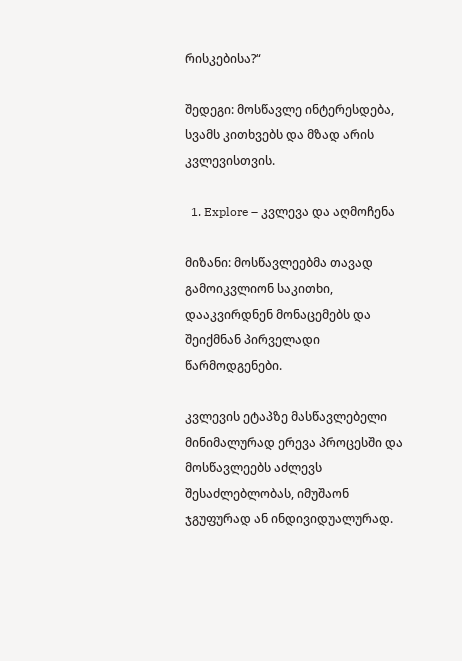რისკებისა?“

შედეგი: მოსწავლე ინტერესდება, სვამს კითხვებს და მზად არის კვლევისთვის.

  1. Explore – კვლევა და აღმოჩენა

მიზანი: მოსწავლეებმა თავად გამოიკვლიონ საკითხი, დააკვირდნენ მონაცემებს და შეიქმნან პირველადი წარმოდგენები.

კვლევის ეტაპზე მასწავლებელი მინიმალურად ერევა პროცესში და მოსწავლეებს აძლევს შესაძლებლობას, იმუშაონ ჯგუფურად ან ინდივიდუალურად.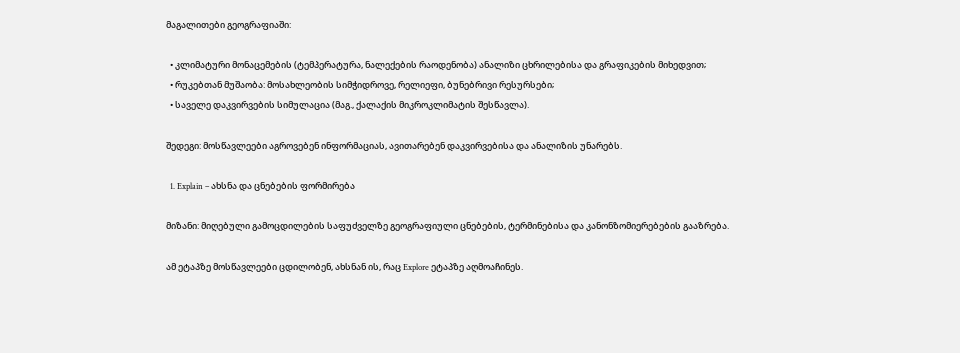მაგალითები გეოგრაფიაში:

  • კლიმატური მონაცემების (ტემპერატურა, ნალექების რაოდენობა) ანალიზი ცხრილებისა და გრაფიკების მიხედვით;
  • რუკებთან მუშაობა: მოსახლეობის სიმჭიდროვე, რელიეფი, ბუნებრივი რესურსები;
  • საველე დაკვირვების სიმულაცია (მაგ., ქალაქის მიკროკლიმატის შესწავლა).

შედეგი: მოსწავლეები აგროვებენ ინფორმაციას, ავითარებენ დაკვირვებისა და ანალიზის უნარებს.

  1. Explain – ახსნა და ცნებების ფორმირება

მიზანი: მიღებული გამოცდილების საფუძველზე გეოგრაფიული ცნებების, ტერმინებისა და კანონზომიერებების გააზრება.

ამ ეტაპზე მოსწავლეები ცდილობენ, ახსნან ის, რაც Explore ეტაპზე აღმოაჩინეს.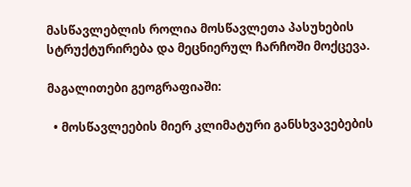მასწავლებლის როლია მოსწავლეთა პასუხების სტრუქტურირება და მეცნიერულ ჩარჩოში მოქცევა.

მაგალითები გეოგრაფიაში:

  • მოსწავლეების მიერ კლიმატური განსხვავებების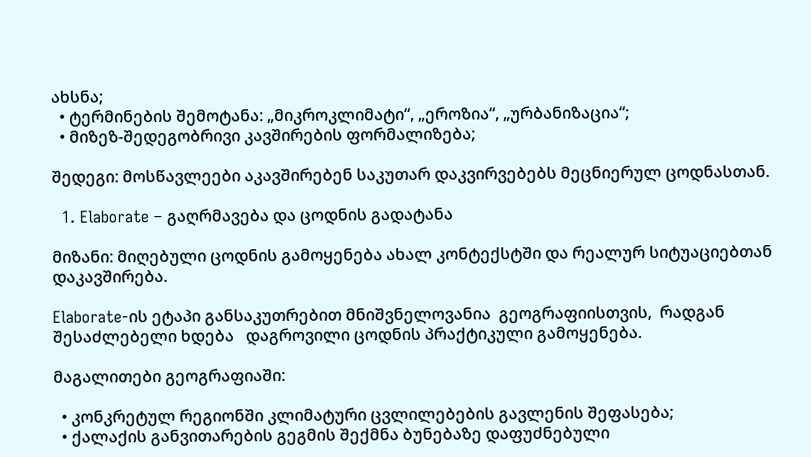ახსნა;
  • ტერმინების შემოტანა: „მიკროკლიმატი“, „ეროზია“, „ურბანიზაცია“;
  • მიზეზ-შედეგობრივი კავშირების ფორმალიზება;

შედეგი: მოსწავლეები აკავშირებენ საკუთარ დაკვირვებებს მეცნიერულ ცოდნასთან.

  1. Elaborate – გაღრმავება და ცოდნის გადატანა

მიზანი: მიღებული ცოდნის გამოყენება ახალ კონტექსტში და რეალურ სიტუაციებთან დაკავშირება.

Elaborate-ის ეტაპი განსაკუთრებით მნიშვნელოვანია  გეოგრაფიისთვის,  რადგან შესაძლებელი ხდება   დაგროვილი ცოდნის პრაქტიკული გამოყენება.

მაგალითები გეოგრაფიაში:

  • კონკრეტულ რეგიონში კლიმატური ცვლილებების გავლენის შეფასება;
  • ქალაქის განვითარების გეგმის შექმნა ბუნებაზე დაფუძნებული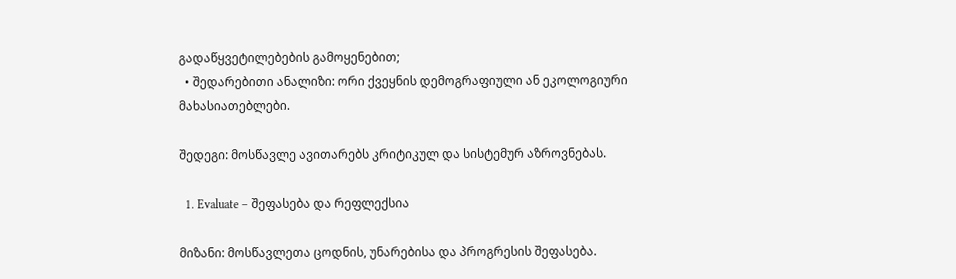გადაწყვეტილებების გამოყენებით;
  • შედარებითი ანალიზი: ორი ქვეყნის დემოგრაფიული ან ეკოლოგიური მახასიათებლები.

შედეგი: მოსწავლე ავითარებს კრიტიკულ და სისტემურ აზროვნებას.

  1. Evaluate – შეფასება და რეფლექსია

მიზანი: მოსწავლეთა ცოდნის, უნარებისა და პროგრესის შეფასება.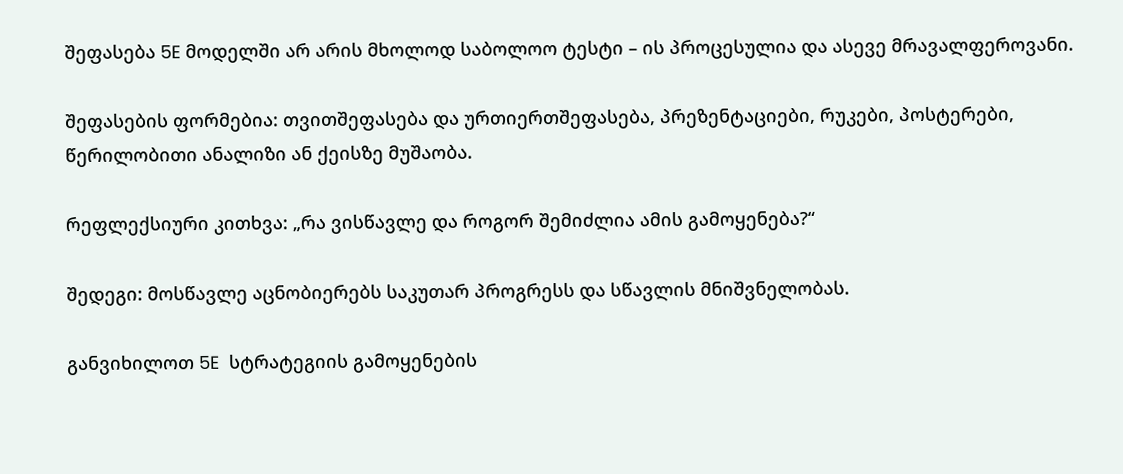შეფასება 5E მოდელში არ არის მხოლოდ საბოლოო ტესტი – ის პროცესულია და ასევე მრავალფეროვანი.

შეფასების ფორმებია: თვითშეფასება და ურთიერთშეფასება, პრეზენტაციები, რუკები, პოსტერები, წერილობითი ანალიზი ან ქეისზე მუშაობა.

რეფლექსიური კითხვა: „რა ვისწავლე და როგორ შემიძლია ამის გამოყენება?“

შედეგი: მოსწავლე აცნობიერებს საკუთარ პროგრესს და სწავლის მნიშვნელობას.

განვიხილოთ 5E  სტრატეგიის გამოყენების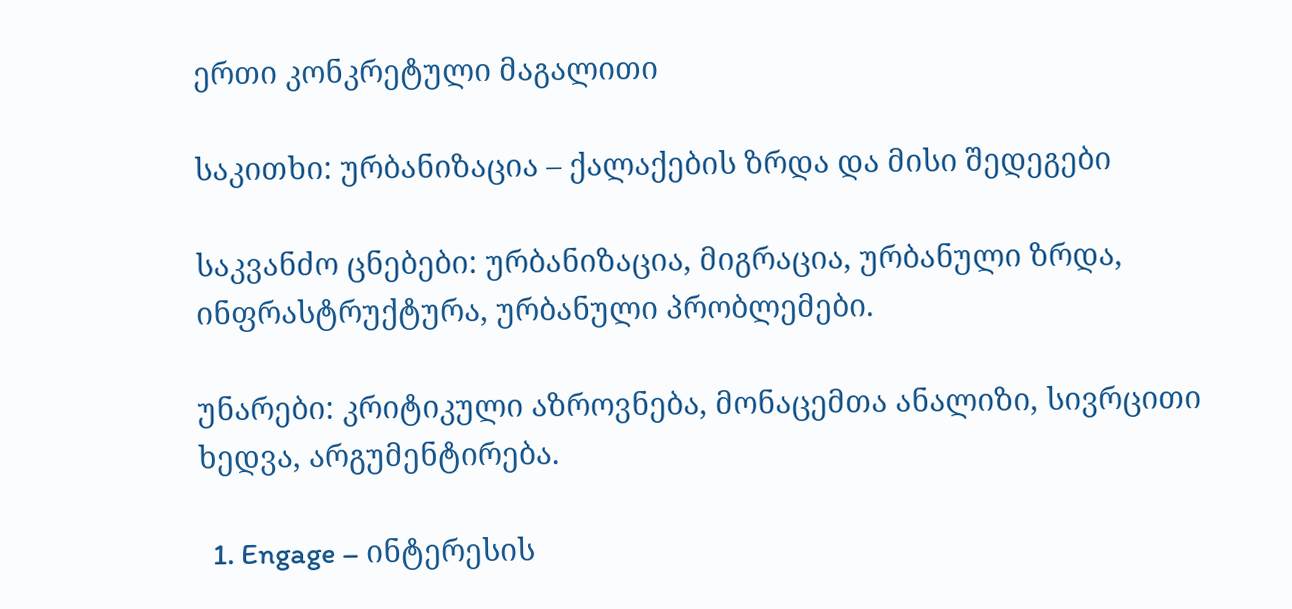ერთი კონკრეტული მაგალითი

საკითხი: ურბანიზაცია – ქალაქების ზრდა და მისი შედეგები

საკვანძო ცნებები: ურბანიზაცია, მიგრაცია, ურბანული ზრდა, ინფრასტრუქტურა, ურბანული პრობლემები.

უნარები: კრიტიკული აზროვნება, მონაცემთა ანალიზი, სივრცითი ხედვა, არგუმენტირება.

  1. Engage – ინტერესის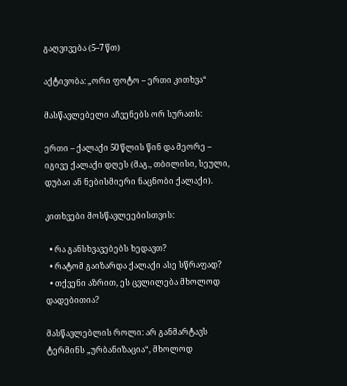გაღვივება (5–7 წთ)

აქტივობა: „ორი ფოტო – ერთი კითხვა“

მასწავლებელი აჩვენებს ორ სურათს:

ერთი – ქალაქი 50 წლის წინ და მეორე – იგივე ქალაქი დღეს (მაგ., თბილისი, სეული, დუბაი ან ნებისმიერი ნაცნობი ქალაქი).

კითხვები მოსწავლეებისთვის:

  • რა განსხვავებებს ხედავთ?
  • რატომ გაიზარდა ქალაქი ასე სწრაფად?
  • თქვენი აზრით, ეს ცვლილება მხოლოდ დადებითია?

მასწავლებლის როლი: არ განმარტავს ტერმინს „ურბანიზაცია“, მხოლოდ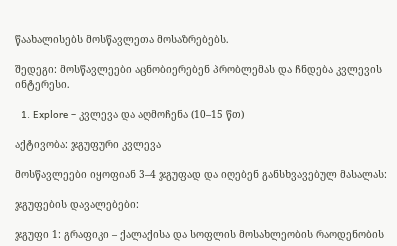წაახალისებს მოსწავლეთა მოსაზრებებს.

შედეგი: მოსწავლეები აცნობიერებენ პრობლემას და ჩნდება კვლევის ინტერესი.

  1. Explore – კვლევა და აღმოჩენა (10–15 წთ)

აქტივობა: ჯგუფური კვლევა

მოსწავლეები იყოფიან 3–4 ჯგუფად და იღებენ განსხვავებულ მასალას:

ჯგუფების დავალებები:

ჯგუფი 1: გრაფიკი – ქალაქისა და სოფლის მოსახლეობის რაოდენობის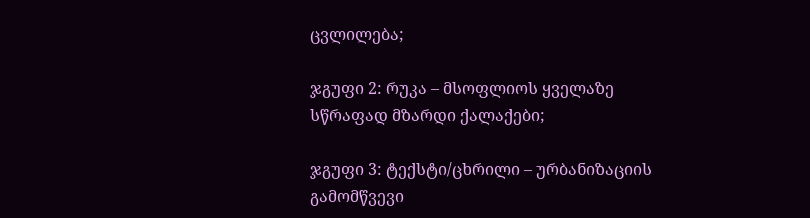ცვლილება;

ჯგუფი 2: რუკა – მსოფლიოს ყველაზე სწრაფად მზარდი ქალაქები;

ჯგუფი 3: ტექსტი/ცხრილი – ურბანიზაციის გამომწვევი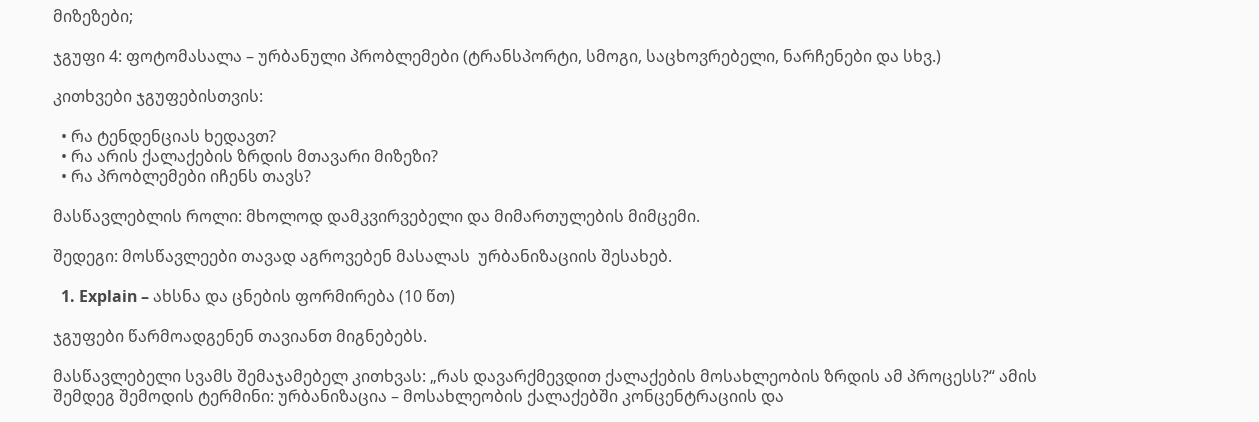მიზეზები;

ჯგუფი 4: ფოტომასალა – ურბანული პრობლემები (ტრანსპორტი, სმოგი, საცხოვრებელი, ნარჩენები და სხვ.)

კითხვები ჯგუფებისთვის:

  • რა ტენდენციას ხედავთ?
  • რა არის ქალაქების ზრდის მთავარი მიზეზი?
  • რა პრობლემები იჩენს თავს?

მასწავლებლის როლი: მხოლოდ დამკვირვებელი და მიმართულების მიმცემი.

შედეგი: მოსწავლეები თავად აგროვებენ მასალას  ურბანიზაციის შესახებ.

  1. Explain – ახსნა და ცნების ფორმირება (10 წთ)

ჯგუფები წარმოადგენენ თავიანთ მიგნებებს.

მასწავლებელი სვამს შემაჯამებელ კითხვას: „რას დავარქმევდით ქალაქების მოსახლეობის ზრდის ამ პროცესს?“ ამის შემდეგ შემოდის ტერმინი: ურბანიზაცია – მოსახლეობის ქალაქებში კონცენტრაციის და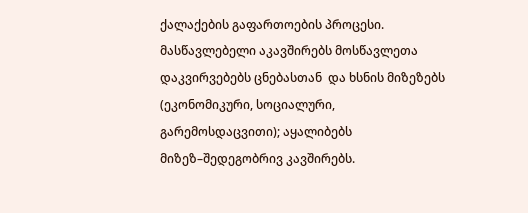ქალაქების გაფართოების პროცესი. მასწავლებელი აკავშირებს მოსწავლეთა დაკვირვებებს ცნებასთან  და ხსნის მიზეზებს (ეკონომიკური, სოციალური, გარემოსდაცვითი); აყალიბებს მიზეზ–შედეგობრივ კავშირებს.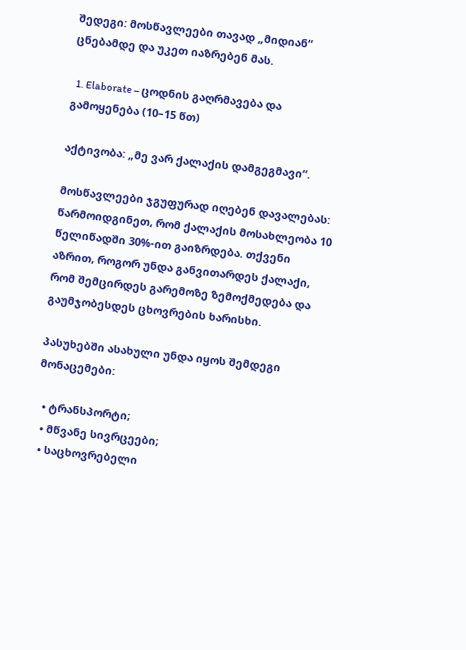შედეგი: მოსწავლეები თავად „მიდიან“ ცნებამდე და უკეთ იაზრებენ მას.

  1. Elaborate – ცოდნის გაღრმავება და გამოყენება (10–15 წთ)

აქტივობა: „მე ვარ ქალაქის დამგეგმავი“.

მოსწავლეები ჯგუფურად იღებენ დავალებას: წარმოიდგინეთ, რომ ქალაქის მოსახლეობა 10 წელიწადში 30%-ით გაიზრდება. თქვენი აზრით, როგორ უნდა განვითარდეს ქალაქი, რომ შემცირდეს გარემოზე ზემოქმედება და გაუმჯობესდეს ცხოვრების ხარისხი.

პასუხებში ასახული უნდა იყოს შემდეგი მონაცემები:

  • ტრანსპორტი;
  • მწვანე სივრცეები;
  • საცხოვრებელი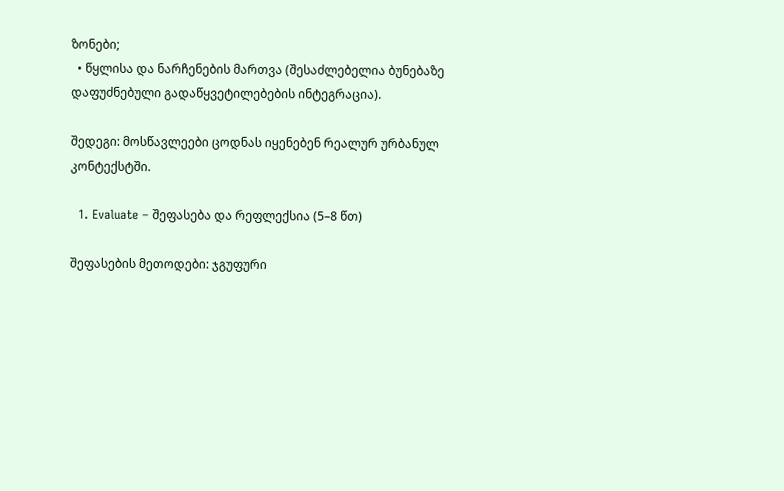ზონები;
  • წყლისა და ნარჩენების მართვა (შესაძლებელია ბუნებაზე დაფუძნებული გადაწყვეტილებების ინტეგრაცია).

შედეგი: მოსწავლეები ცოდნას იყენებენ რეალურ ურბანულ კონტექსტში.

  1. Evaluate – შეფასება და რეფლექსია (5–8 წთ)

შეფასების მეთოდები: ჯგუფური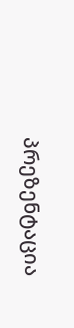პრეზენტაცია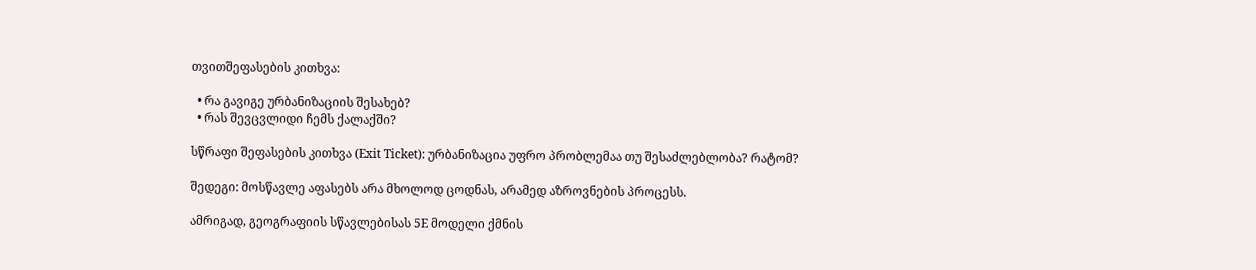თვითშეფასების კითხვა:

  • რა გავიგე ურბანიზაციის შესახებ?
  • რას შევცვლიდი ჩემს ქალაქში?

სწრაფი შეფასების კითხვა (Exit Ticket): ურბანიზაცია უფრო პრობლემაა თუ შესაძლებლობა? რატომ?

შედეგი: მოსწავლე აფასებს არა მხოლოდ ცოდნას, არამედ აზროვნების პროცესს.

ამრიგად, გეოგრაფიის სწავლებისას 5E მოდელი ქმნის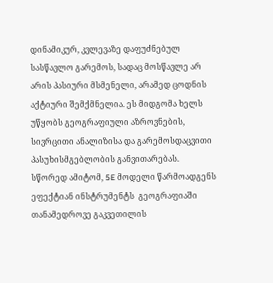დინამიკურ, კვლევაზე დაფუძნებულ სასწავლო გარემოს, სადაც მოსწავლე არ არის პასიური მსმენელი, არამედ ცოდნის  აქტიური შემქმნელია. ეს მიდგომა ხელს უწყობს გეოგრაფიული აზროვნების, სივრცითი ანალიზისა და გარემოსდაცვითი პასუხისმგებლობის განვითარებას. სწორედ ამიტომ, 5E მოდელი წარმოადგენს ეფექტიან ინსტრუმენტს  გეოგრაფიაში თანამედროვე გაკვეთილის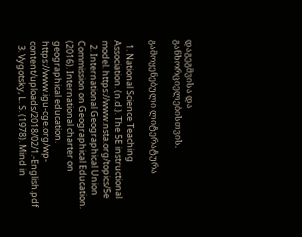დაგეგმვისა და განხორციელებისთვის.

გამოყენებული ლიტერატურა

  1. National Science Teaching Association. (n.d.). The 5E instructional model. https://www.nsta.org/topics/5e
  2. International Geographical Union Commission on Geographical Education. (2016). International charter on geographical education. https://www.igu-cge.org/wp-content/uploads/2018/02/1.-English.pdf
  3. Vygotsky, L. S. (1978). Mind in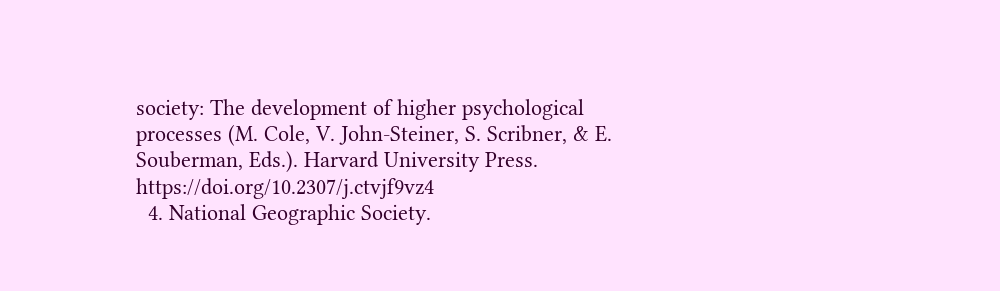society: The development of higher psychological processes (M. Cole, V. John-Steiner, S. Scribner, & E. Souberman, Eds.). Harvard University Press. https://doi.org/10.2307/j.ctvjf9vz4
  4. National Geographic Society.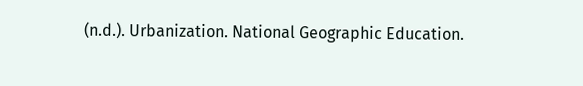(n.d.). Urbanization. National Geographic Education.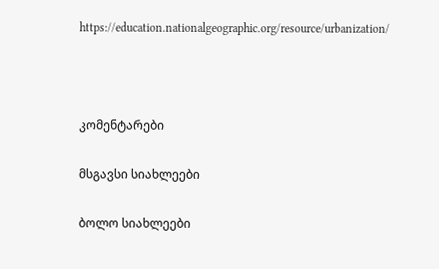https://education.nationalgeographic.org/resource/urbanization/



კომენტარები

მსგავსი სიახლეები

ბოლო სიახლეები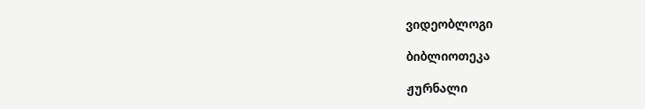ვიდეობლოგი

ბიბლიოთეკა

ჟურნალი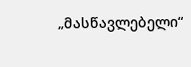„მასწავლებელი“